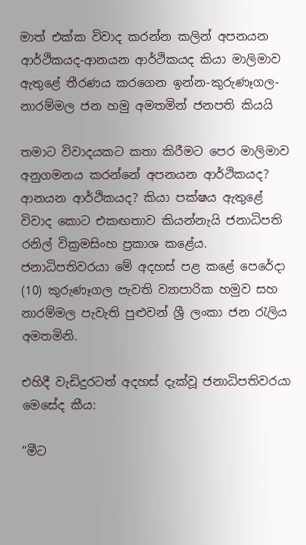මාත් එක්ක විවාද කරන්න කලින් අපනයන ආර්ථිකයද-ආනයන ආර්ථිකයද කියා මාලිමාව ඇතුළේ තීරණය කරගෙන ඉන්න-කුරුණෑගල-නාරම්මල ජන හමු අමතමින් ජනපති කියයි

තමාට විවාදයකට කතා කිරීමට පෙර මාලිමාව අනුගමනය කරන්නේ අපනයන ආර්ථිකයද? ආනයන ආර්ථිකයද? කියා පක්ෂය ඇතුළේ විවාද කොට එකඟතාව කියන්නැයි ජනාධිපති රනිල් වික්‍රමසිංහ ප්‍රකාශ කළේය. ජනාධිපතිවරයා මේ අදහස් පළ කළේ පෙරේදා (10) කුරුණෑගල පැවති ව්‍යාපාරික හමුව සහ නාරම්මල පැවැති පුළුවන් ශ්‍රී ලංකා ජන රැලිය අමතමිනි.

එහිදී වැඩිදුරටත් අදහස් දැක්වූ ජනාධිපතිවරයා මෙසේද කීය:

“මීට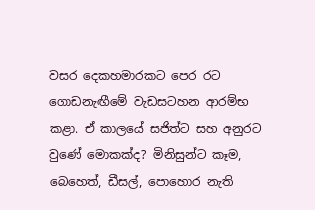වසර දෙකහමාරකට පෙර රට ගොඩනැඟීමේ වැඩසටහන ආරම්භ කළා. ඒ කාලයේ සජිත්ට සහ අනුරට වුණේ මොකක්ද? මිනිසුන්ට කෑම, බෙහෙත්, ඩීසල්, පොහොර නැති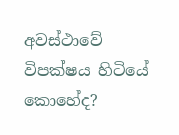අවස්ථාවේ විපක්ෂය හිටියේ කොහේද?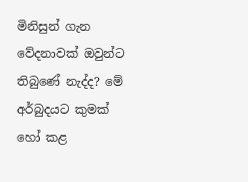මිනිසුන් ගැන වේදනාවක් ඔවුන්ට තිබුණේ නැද්ද? මේ අර්බුදයට කුමක් හෝ කළ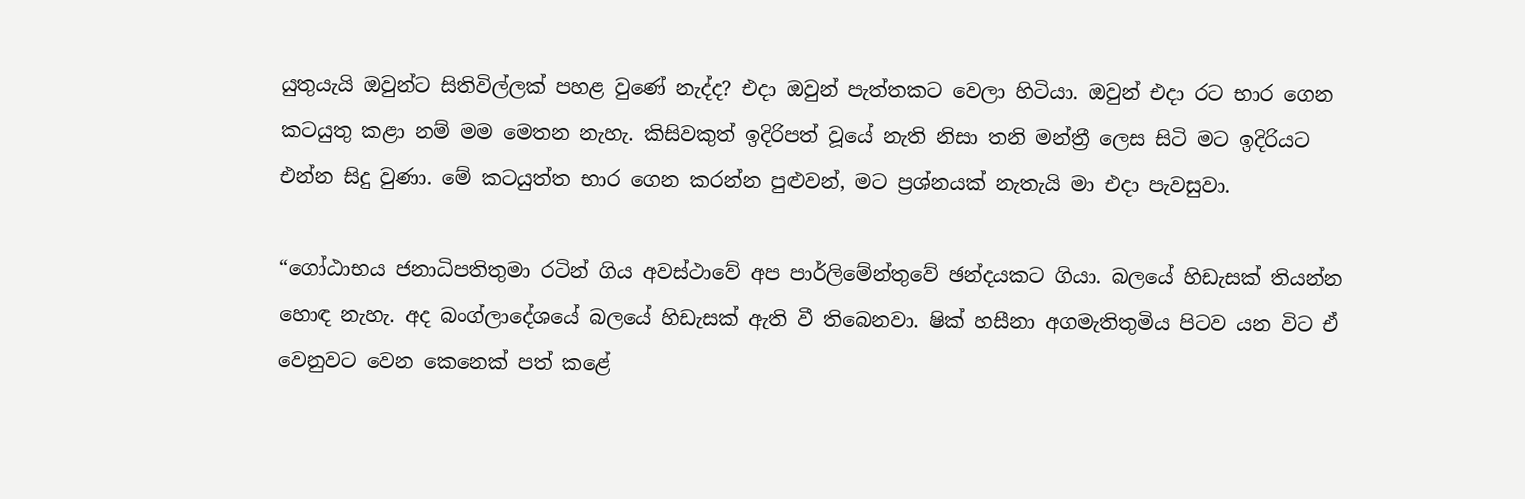යුතුයැයි ඔවුන්ට සිතිවිල්ලක් පහළ වුණේ නැද්ද? එදා ඔවුන් පැත්තකට වෙලා හිටියා. ඔවුන් එදා රට භාර ගෙන කටයුතු කළා නම් මම මෙතන නැහැ. කිසිවකුත් ඉදිරිපත් වූයේ නැති නිසා තනි මන්ත්‍රී ලෙස සිටි මට ඉදිරියට එන්න සිදු වුණා. මේ කටයුත්ත භාර ගෙන කරන්න පුළුවන්, මට ප්‍රශ්නයක් නැතැයි මා එදා පැවසුවා.

“ගෝඨාභය ජනාධිපතිතුමා රටින් ගිය අවස්ථාවේ අප පාර්ලිමේන්තුවේ ඡන්දයකට ගියා. බලයේ හිඩැසක් තියන්න හොඳ නැහැ. අද බංග්ලාදේශයේ බලයේ හිඩැසක් ඇති වී තිබෙනවා. ෂික් හසීනා අගමැතිතුමිය පිටව යන විට ඒ වෙනුවට වෙන කෙනෙක් පත් කළේ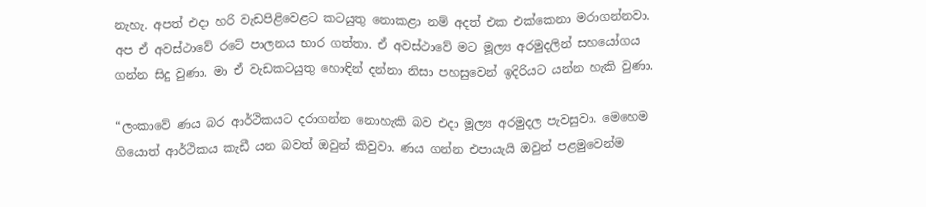නැහැ. අපත් එදා හරි වැඩපිළිවෙළට කටයුතු නොකළා නම් අදත් එක එක්කෙනා මරාගන්නවා. අප ඒ අවස්ථාවේ රටේ පාලනය භාර ගත්තා. ඒ අවස්ථාවේ මට මූල්‍ය අරමුදලින් සහයෝගය ගන්න සිදු වුණා. මා ඒ වැඩකටයුතු හොඳින් දන්නා නිසා පහසුවෙන් ඉදිරියට යන්න හැකි වුණා.

“ලංකාවේ ණය බර ආර්ථිකයට දරාගන්න නොහැකි බව එදා මූල්‍ය අරමුදල පැවසුවා. මෙහෙම ගියොත් ආර්ථිකය කැඩී යන බවත් ඔවුන් කිවුවා. ණය ගන්න එපායැයි ඔවුන් පළමුවෙන්ම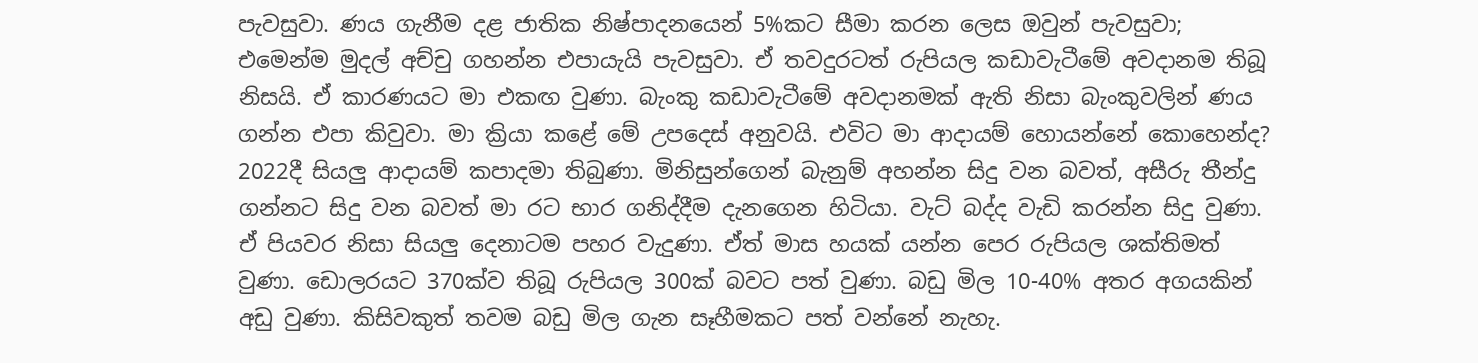පැවසුවා. ණය ගැනීම දළ ජාතික නිෂ්පාදනයෙන් 5%කට සීමා කරන ලෙස ඔවුන් පැවසුවා;  එමෙන්ම මුදල් අච්චු ගහන්න එපායැයි පැවසුවා. ඒ තවදුරටත් රුපියල කඩාවැටීමේ අවදානම තිබූ නිසයි. ඒ කාරණයට මා එකඟ වුණා. බැංකු කඩාවැටීමේ අවදානමක් ඇති නිසා බැංකුවලින් ණය ගන්න එපා කිවුවා. මා ක්‍රියා කළේ මේ උපදෙස් අනුවයි. එවිට මා ආදායම් හොයන්නේ කොහෙන්ද? 2022දී සියලු ආදායම් කපාදමා තිබුණා. මිනිසුන්ගෙන් බැනුම් අහන්න සිදු වන බවත්, අසීරු තීන්දු ගන්නට සිදු වන බවත් මා රට භාර ගනිද්දීම දැනගෙන හිටියා. වැට් බද්ද වැඩි කරන්න සිදු වුණා. ඒ පියවර නිසා සියලු දෙනාටම පහර වැදුණා. ඒත් මාස හයක් යන්න පෙර රුපියල ශක්තිමත් වුණා. ඩොලරයට 370ක්ව තිබූ රුපියල 300ක් බවට පත් වුණා. බඩු මිල 10-40% අතර අගයකින් අඩු වුණා. කිසිවකුත් තවම බඩු මිල ගැන සෑහීමකට පත් වන්නේ නැහැ.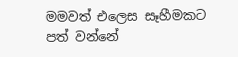මමවත් එලෙස සෑහීමකට පත් වන්නේ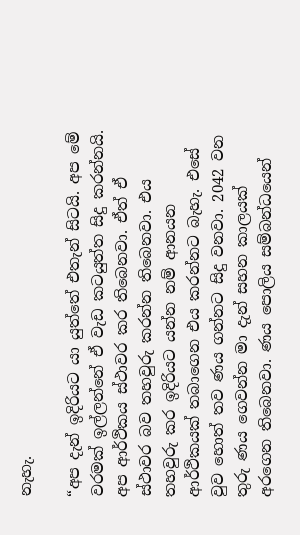නැහැ.

“අප දැන් ඉදිරියට යා යුත්තේ එතැන් සිටයි. අප මේ වරමක් ඉල්ලන්නේ ඒ වැඩ කටයුත්ත සිදු කරන්නයි. අප ආර්ථිකය ස්ථාවර කර තිබෙනවා. ඒත් ඒ ස්ථාවර බව තහවුරු කරන්න තිබෙනවා. එය තහවුරු කර ඉදිරියට යන්න නම් ආනයන ආර්ථිකයක් තබාගෙන එය කරන්නට බැහැ. එසේ වුව හොත් තව ණය ගන්නට සිදු වනවා. 2042 වන තුරු ණය ගෙවන්න මා දැන් සහන කාලයක් අරගෙන තිබෙනවා. ණය පොලිය සම්බන්ධයෙන්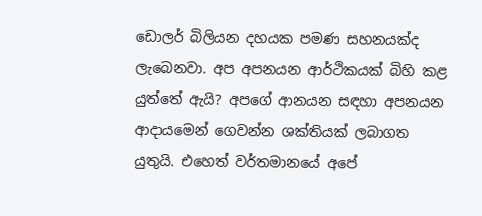ඩොලර් බිලියන දහයක පමණ සහනයක්ද ලැබෙනවා. අප අපනයන ආර්ථිකයක් බිහි කළ යුත්තේ ඇයි? අපගේ ආනයන සඳහා අපනයන ආදායමෙන් ගෙවන්න ශක්තියක් ලබාගත යුතුයි. එහෙත් වර්තමානයේ අපේ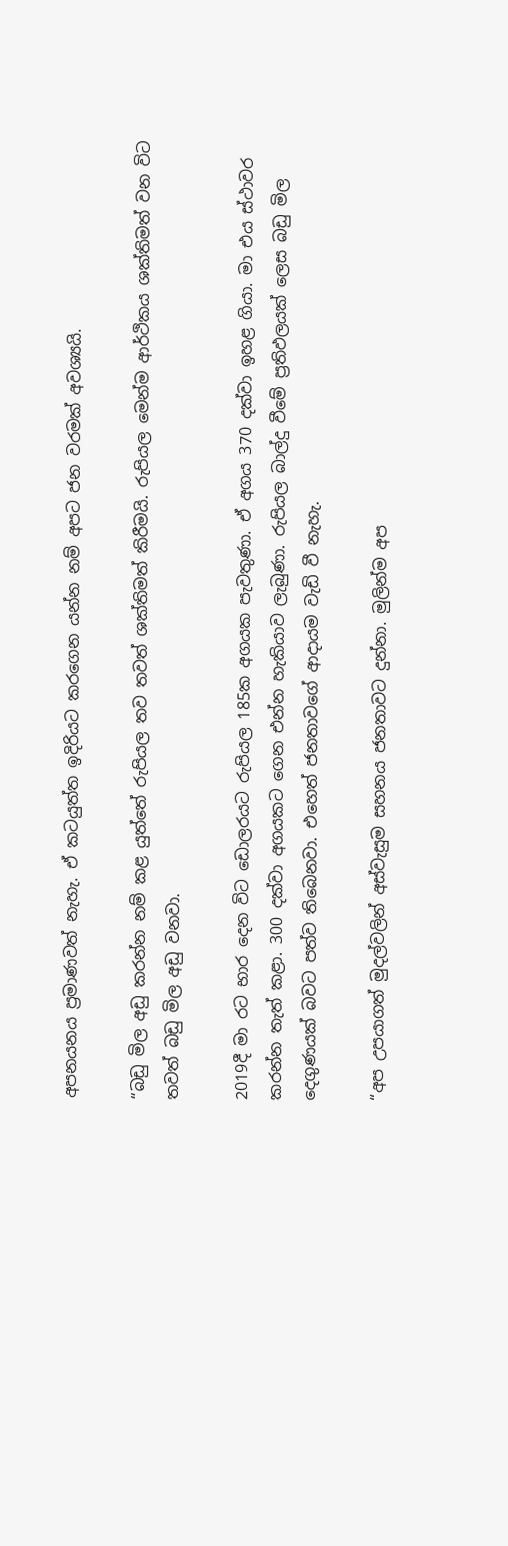අපනයනය ප්‍රමාණවත් නැහැ. ඒ කටයුත්ත ඉදිරියට කරගෙන යන්න නම් අපට ජන වරමක් අවශ්‍යයි.

“බඩු මිල අඩු කරන්න නම් කළ යුත්තේ රුපියල තව තවත් ශක්තිමත් කිරීමයි. රුපියල මෙන්ම ආර්ථිකය ශක්තිමත් වන විට තවත් බඩු මිල අඩු වනවා.

2019දී මා රට භාර දෙන විට ඩොලරයට රුපියල 185ක අගයක පැවතුණා. ඒ අගය 370 දක්වා ඉහළ ගියා. මා එය ස්ථාවර කරන්න තැත් කළා. 300 දක්වා අගයකට ගෙන එන්න හැකියාව ලැබුණා. රුපියල බාල්දු වීමේ ප්‍රතිඵලයක් ලෙස බඩු මිල දෙගුණයක් බවට පත්ව තිබෙනවා. එහෙත් ජනතාවගේ ආදායම වැඩි වී නැහැ.

“අප උපයාගත් මුදල්වලින් අස්වැසුම සහනය ජනතාවට දුන්නා. මුලින්ම අප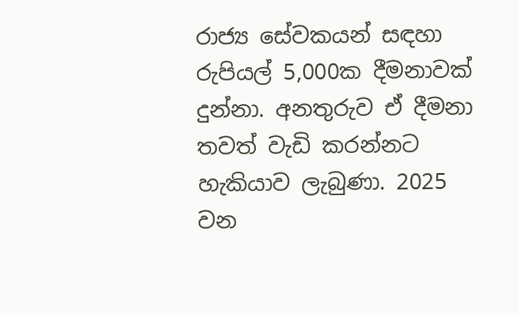රාජ්‍ය සේවකයන් සඳහා රුපියල් 5,000ක දීමනාවක් දුන්නා. අනතුරුව ඒ දීමනා තවත් වැඩි කරන්නට හැකියාව ලැබුණා. 2025 වන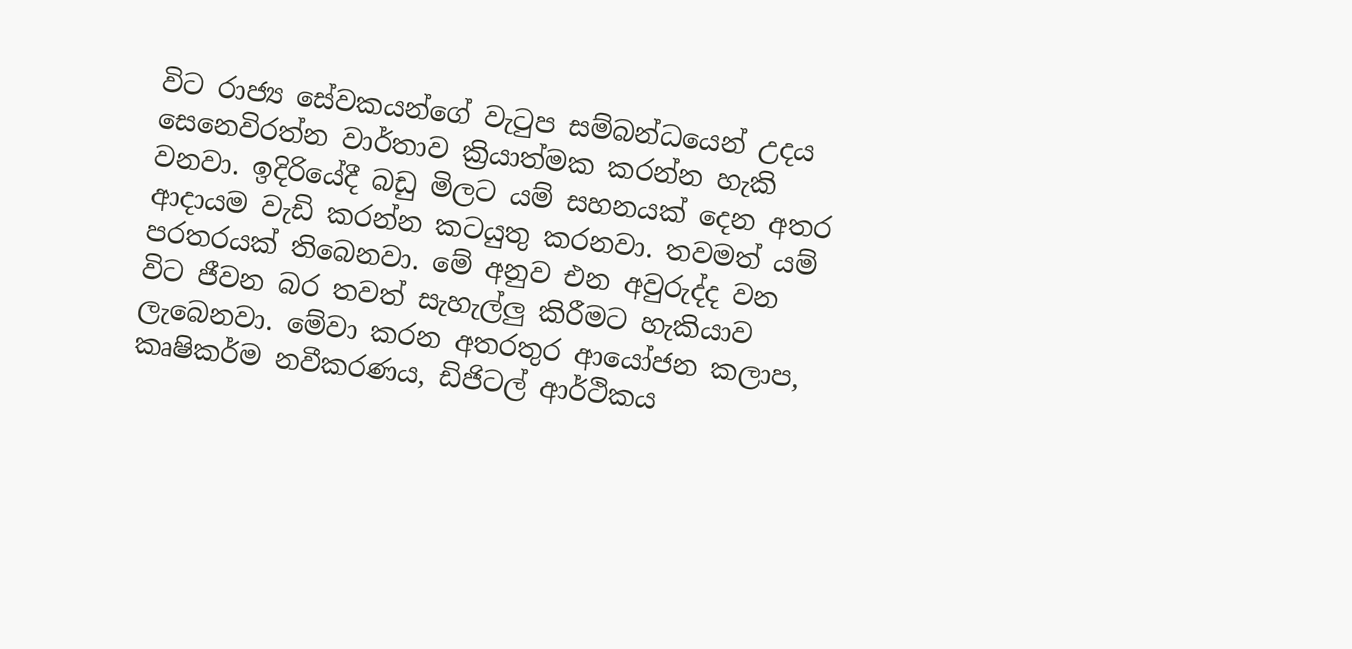විට රාජ්‍ය සේවකයන්ගේ වැටුප සම්බන්ධයෙන් උදය සෙනෙවිරත්න වාර්තාව ක්‍රියාත්මක කරන්න හැකි වනවා. ඉදිරියේදී බඩු මිලට යම් සහනයක් දෙන අතර ආදායම වැඩි කරන්න කටයුතු කරනවා. තවමත් යම් පරතරයක් තිබෙනවා. මේ අනුව එන අවුරුද්ද වන විට ජීවන බර තවත් සැහැල්ලු කිරීමට හැකියාව ලැබෙනවා. මේවා කරන අතරතුර ආයෝජන කලාප, කෘෂිකර්ම නවීකරණය, ඩිජිටල් ආර්ථිකය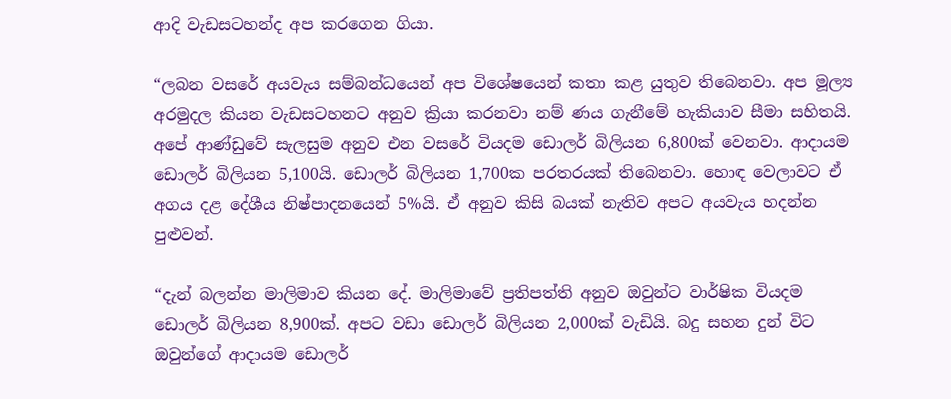ආදි වැඩසටහන්ද අප කරගෙන ගියා.

“ලබන වසරේ අයවැය සම්බන්ධයෙන් අප විශේෂයෙන් කතා කළ යුතුව තිබෙනවා. අප මූල්‍ය අරමුදල කියන වැඩසටහනට අනුව ක්‍රියා කරනවා නම් ණය ගැනීමේ හැකියාව සීමා සහිතයි. අපේ ආණ්ඩුවේ සැලසුම අනුව එන වසරේ වියදම ඩොලර් බිලියන 6,800ක් වෙනවා. ආදායම ඩොලර් බිලියන 5,100යි. ඩොලර් බිලියන 1,700ක පරතරයක් තිබෙනවා. හොඳ වෙලාවට ඒ අගය දළ දේශීය නිෂ්පාදනයෙන් 5%යි. ඒ අනුව කිසි බයක් නැතිව අපට අයවැය හදන්න පුළුවන්.

“දැන් බලන්න මාලිමාව කියන දේ. මාලිමාවේ ප්‍රතිපත්ති අනුව ඔවුන්ට වාර්ෂික වියදම ඩොලර් බිලියන 8,900ක්. අපට වඩා ඩොලර් බිලියන 2,000ක් වැඩියි. බදු සහන දුන් විට ඔවුන්ගේ ආදායම ඩොලර්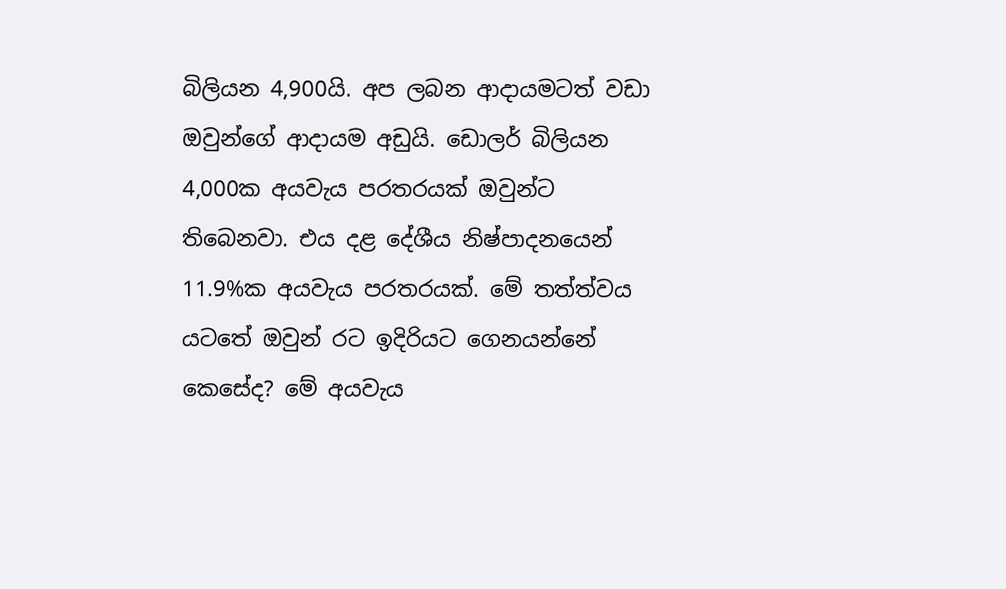බිලියන 4,900යි. අප ලබන ආදායමටත් වඩා ඔවුන්ගේ ආදායම අඩුයි. ඩොලර් බිලියන 4,000ක අයවැය පරතරයක් ඔවුන්ට තිබෙනවා. එය දළ දේශීය නිෂ්පාදනයෙන් 11.9%ක අයවැය පරතරයක්. මේ තත්ත්වය යටතේ ඔවුන් රට ඉදිරියට ගෙනයන්නේ කෙසේද? මේ අයවැය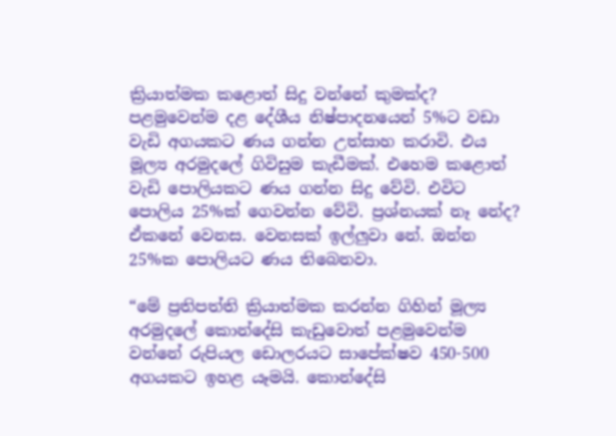ක්‍රියාත්මක කළොත් සිදු වන්නේ කුමක්ද? පළමුවෙන්ම දළ දේශීය නිෂ්පාදනයෙන් 5%ට වඩා වැඩි අගයකට ණය ගන්න උත්සාහ කරාවි. එය මූල්‍ය අරමුදලේ ගිවිසුම කැඩීමක්. එහෙම කළොත් වැඩි පොලියකට ණය ගන්න සිදු වේවි. එවිට පොලිය 25%ක් ගෙවන්න වේවි. ප්‍රශ්නයක් නෑ නේද? ඒකනේ වෙනස. වෙනසක් ඉල්ලුවා නේ. ඔන්න 25%ක පොලියට ණය තිබෙනවා.

“මේ ප්‍රතිපත්ති ක්‍රියාත්මක කරන්න ගිහින් මූල්‍ය අරමුදලේ කොන්දේසි කැඩුවොත් පළමුවෙන්ම වන්නේ රුපියල ඩොලරයට සාපේක්ෂව 450-500 අගයකට ඉහළ යෑමයි. කොන්දේසි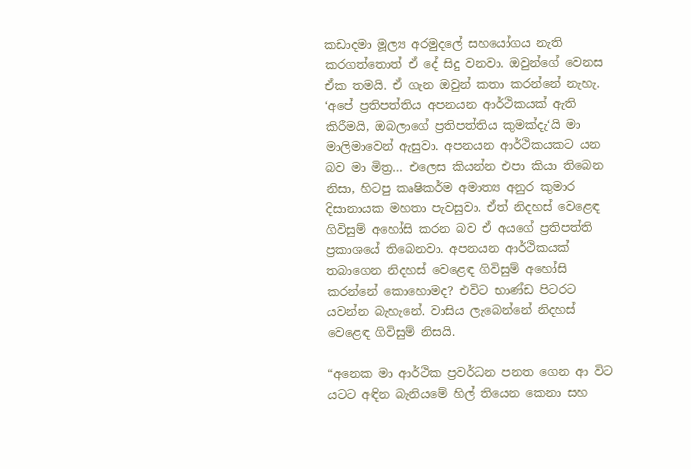කඩාදමා මූල්‍ය අරමුදලේ සහයෝගය නැති කරගත්තොත් ඒ දේ සිදු වනවා. ඔවුන්ගේ වෙනස ඒක තමයි. ඒ ගැන ඔවුන් කතා කරන්නේ නැහැ. ‘අපේ ප්‍රතිපත්තිය අපනයන ආර්ථිකයක් ඇති කිරීමයි, ඔබලාගේ ප්‍රතිපත්තිය කුමක්දැ‘යි මා මාලිමාවෙන් ඇසුවා. අපනයන ආර්ථිකයකට යන බව මා මිත්‍ර… එලෙස කියන්න එපා කියා තිබෙන නිසා, හිටපු කෘෂිකර්ම අමාත්‍ය අනුර කුමාර දිසානායක මහතා පැවසුවා. ඒත් නිදහස් වෙළෙඳ ගිවිසුම් අහෝසි කරන බව ඒ අයගේ ප්‍රතිපත්ති ප්‍රකාශයේ තිබෙනවා. අපනයන ආර්ථිකයක් තබාගෙන නිදහස් වෙළෙඳ ගිවිසුම් අහෝසි කරන්නේ කොහොමද? එවිට භාණ්ඩ පිටරට යවන්න බැහැනේ. වාසිය ලැබෙන්නේ නිදහස් වෙළෙඳ ගිවිසුම් නිසයි.

“අනෙක මා ආර්ථික ප්‍රවර්ධන පනත ගෙන ආ විට යටට අඳින බැනියමේ හිල් තියෙන කෙනා සහ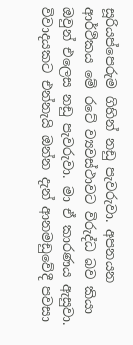සූරියප්පෙරුම ගිහින් නඩු පැවරුවා. අපනයන ආර්ථිකය මේ රටේ ව්‍යවස්ථාවට විරුද්ධ බව කියා ඔවුන් එලෙස නඩු පැවරුවා. මා ඒ කාරණය ඇසුවා. විවාදයකට එන්නැයි ඔන්න දැන් ආනමඩුවේදී පවසා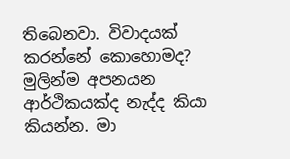තිබෙනවා. විවාදයක් කරන්නේ කොහොමද? මුලින්ම අපනයන ආර්ථිකයක්ද නැද්ද කියා කියන්න. මා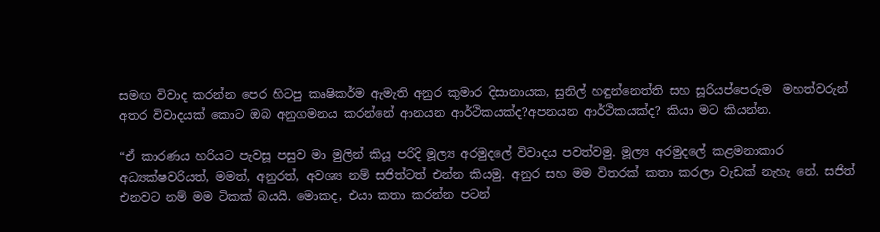සමඟ විවාද කරන්න පෙර හිටපු කෘෂිකර්ම ඇමැති අනුර කුමාර දිසානායක, සුනිල් හඳුන්නෙත්ති සහ සූරියප්පෙරුම  මහත්වරුන් අතර විවාදයක් කොට ඔබ අනුගමනය කරන්නේ ආනයන ආර්ථිකයක්ද?අපනයන ආර්ථිකයක්ද? කියා මට කියන්න.

“ඒ කාරණය හරියට පැවසූ පසුව මා මුලින් කියූ පරිදි මූල්‍ය අරමුදලේ විවාදය පවත්වමු. මූල්‍ය අරමුදලේ කළමනාකාර අධ්‍යක්ෂවරියත්, මමත්, අනුරත්, අවශ්‍ය නම් සජිත්ටත් එන්න කියමු. අනුර සහ මම විතරක් කතා කරලා වැඩක් නැහැ නේ. සජිත් එනවට නම් මම ටිකක් බයයි. මොකද, එයා කතා කරන්න පටන්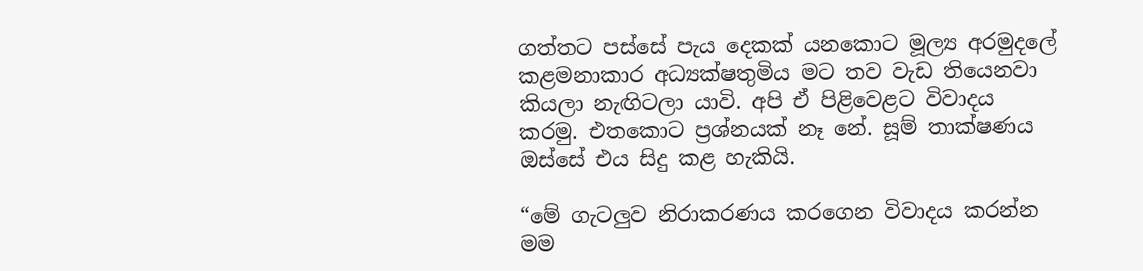ගත්තට පස්සේ පැය දෙකක් යනකොට මූල්‍ය අරමුදලේ කළමනාකාර අධ්‍යක්ෂතුමිය මට තව වැඩ තියෙනවා කියලා නැඟිටලා යාවි. අපි ඒ පිළිවෙළට විවාදය කරමු. එතකොට ප්‍රශ්නයක් නෑ නේ. සූම් තාක්ෂණය ඔස්සේ එය සිදු කළ හැකියි.

“මේ ගැටලුව නිරාකරණය කරගෙන විවාදය කරන්න මම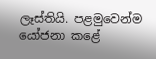ලෑස්තියි. පළමුවෙන්ම යෝජනා කළේ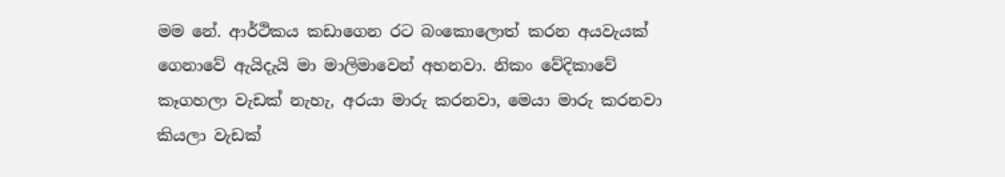මම නේ. ආර්ථිකය කඩාගෙන රට බංකොලොත් කරන අයවැයක් ගෙනාවේ ඇයිදැයි මා මාලිමාවෙන් අහනවා. නිකං වේදිකාවේ කෑගහලා වැඩක් නැහැ, අරයා මාරු කරනවා, මෙයා මාරු කරනවා කියලා වැඩක්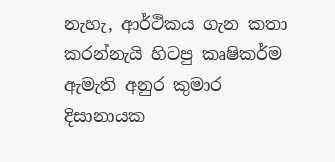නැහැ, ආර්ථිකය ගැන කතා කරන්නැයි හිටපු කෘෂිකර්ම ඇමැති අනුර කුමාර දිසානායක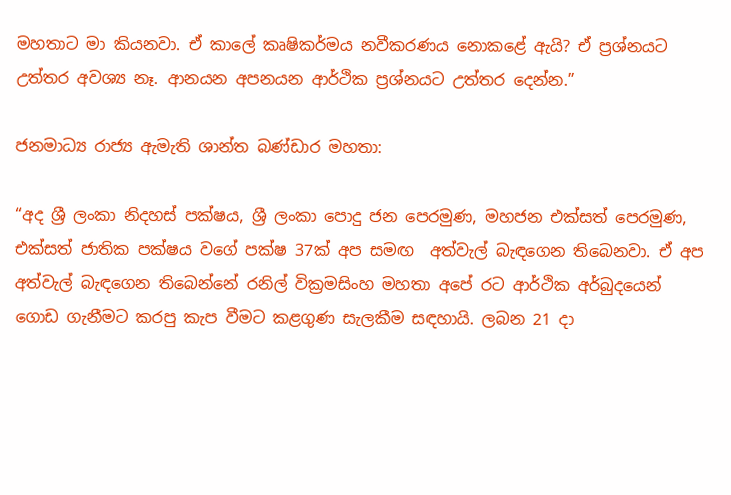මහතාට මා කියනවා. ඒ කාලේ කෘෂිකර්මය නවීකරණය නොකළේ ඇයි? ඒ ප්‍රශ්නයට උත්තර අවශ්‍ය නෑ. ආනයන අපනයන ආර්ථික ප්‍රශ්නයට උත්තර දෙන්න.”

ජනමාධ්‍ය රාජ්‍ය ඇමැති ශාන්ත බණ්ඩාර මහතා:

“අද ශ්‍රී ලංකා නිදහස් පක්ෂය, ශ්‍රී ලංකා පොදු ජන පෙරමුණ, මහජන එක්සත් පෙරමුණ, එක්සත් ජාතික පක්ෂය වගේ පක්ෂ 37ක් අප සමඟ  අත්වැල් බැඳගෙන තිබෙනවා. ඒ අප අත්වැල් බැඳගෙන තිබෙන්නේ රනිල් වික්‍රමසිංහ මහතා අපේ රට ආර්ථික අර්බුදයෙන් ගොඩ ගැනීමට කරපු කැප වීමට කළගුණ සැලකීම සඳහායි. ලබන 21 දා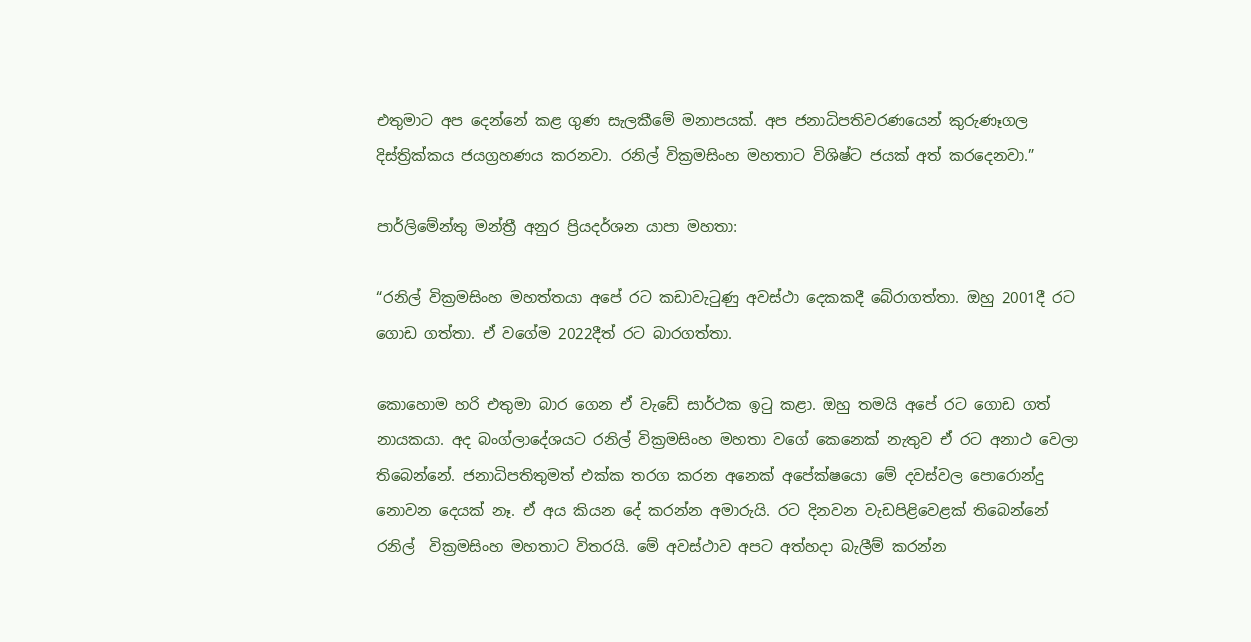එතුමාට අප දෙන්නේ කළ ගුණ සැලකීමේ මනාපයක්. අප ජනාධිපතිවරණයෙන් කුරුණෑගල දිස්ත්‍රික්කය ජයග්‍රහණය කරනවා. රනිල් වික්‍රමසිංහ මහතාට විශිෂ්ට ජයක් අත් කරදෙනවා.”

පාර්ලිමේන්තු මන්ත්‍රී අනුර ප්‍රියදර්ශන යාපා මහතා:

“රනිල් වික්‍රමසිංහ මහත්තයා අපේ රට කඩාවැටුණු අවස්ථා දෙකකදී බේරාගත්තා. ඔහු 2001දී රට ගොඩ ගත්තා. ඒ වගේම 2022දීත් රට බාරගත්තා.

කොහොම හරි එතුමා බාර ගෙන ඒ වැඩේ සාර්ථක ඉටු කළා. ඔහු තමයි අපේ රට ගොඩ ගත් නායකයා. අද බංග්ලාදේශයට රනිල් වික්‍රමසිංහ මහතා වගේ කෙනෙක් නැතුව ඒ රට අනාථ වෙලා තිබෙන්නේ. ජනාධිපතිතුමත් එක්ක තරග කරන අනෙක් අපේක්ෂයො මේ දවස්වල පොරොන්දු නොවන දෙයක් නෑ. ඒ අය කියන දේ කරන්න අමාරුයි. රට දිනවන වැඩපිළිවෙළක් තිබෙන්නේ රනිල්  වික්‍රමසිංහ මහතාට විතරයි. මේ අවස්ථාව අපට අත්හදා බැලීම් කරන්න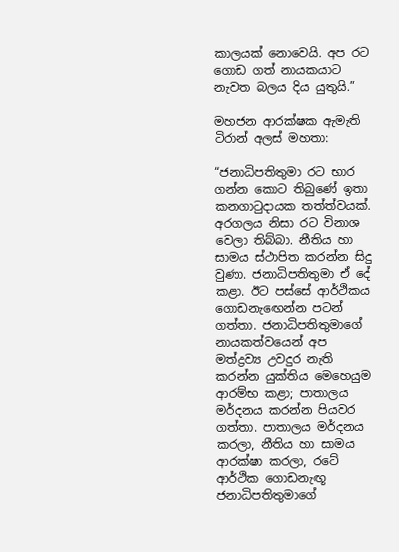කාලයක් නොවෙයි. අප රට ගොඩ ගත් නායකයාට නැවත බල‍ය දිය යුතුයි.”

මහජන ආරක්ෂක ඇමැති ටිරාන් අලස් මහතා:

“ජනාධිපතිතුමා රට භාර ගන්න කොට තිබුණේ ඉතා කනගාටුදායක තත්ත්වයක්. අරගලය නිසා රට විනාශ වෙලා තිබ්බා. නීතිය හා සාමය ස්ථාපිත කරන්න සිදු වුණා. ජනාධිපතිතුමා ඒ දේ කළා. ඊට පස්සේ ආර්ථිකය ගොඩනැඟෙන්න පටන් ගත්තා. ජනාධිපතිතුමාගේ නායකත්වයෙන් අප මත්ද්‍රව්‍ය උවදුර නැති කරන්න යුක්තිය මෙහෙයුම ආරම්භ කළා; පාතාලය මර්දනය කරන්න පියවර ගත්තා. පාතාලය මර්දනය කරලා, නීතිය හා සාමය ආරක්ෂා කරලා, රටේ ආර්ථික ගොඩනැඟූ ජනාධිපතිතුමාගේ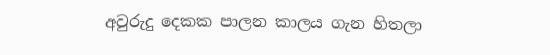අවුරුදු දෙකක පාලන කාලය ගැන හිතලා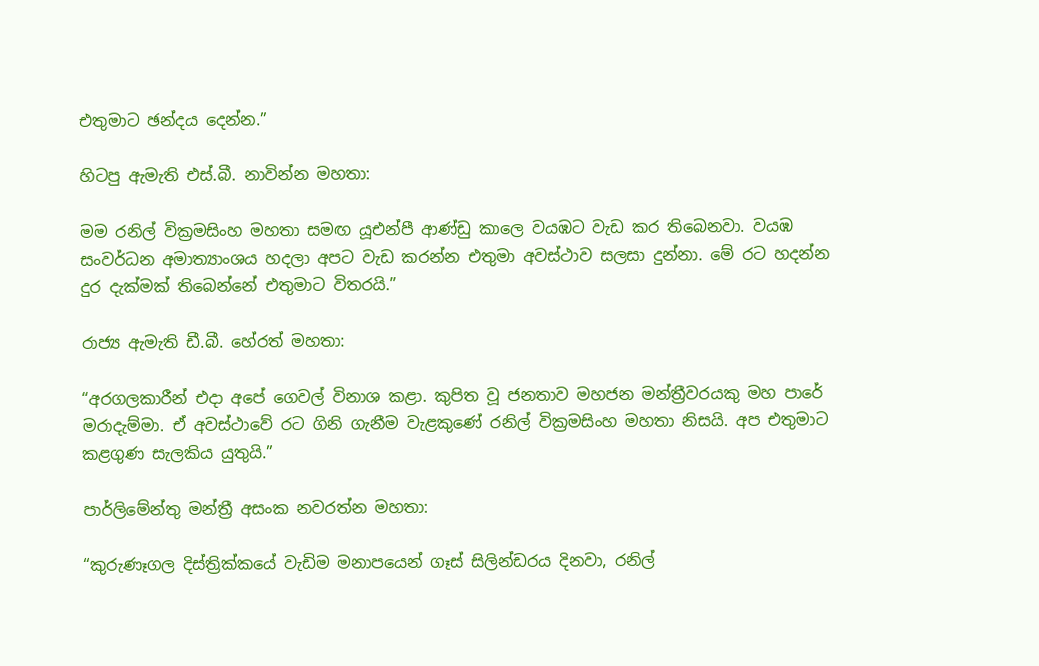එතුමාට ඡන්දය දෙන්න.”

හිටපු ඇමැති එස්.බී. නාවින්න මහතා:

මම රනිල් වික්‍රමසිංහ මහතා සමඟ යූඑන්පී ආණ්ඩු කාලෙ වයඹට වැඩ කර තිබෙනවා. වයඹ සංවර්ධන අමාත්‍යාංශය හදලා අපට වැඩ කරන්න එතුමා අවස්ථාව සලසා දුන්නා. මේ රට හදන්න දුර දැක්මක් තිබෙන්නේ එතුමාට විතරයි.”

රාජ්‍ය ඇමැති ඩී.බී. හේරත් මහතා:

“අරගලකාරීන් එදා අපේ ගෙවල් විනාශ කළා. කුපිත වූ ජනතාව මහජන මන්ත්‍රීවරයකු මහ පාරේ මරාදැම්මා. ඒ අවස්ථාවේ රට ගිනි ගැනීම වැළකුණේ රනිල් වික්‍රමසිංහ මහතා නිසයි. අප එතුමාට කළගුණ සැලකිය යුතුයි.”

පාර්ලිමේන්තු මන්ත්‍රී අසංක නවරත්න මහතා:

“කුරුණෑගල දිස්ත්‍රික්කයේ වැඩිම මනාපයෙන් ගෑස් සිලින්ඩරය දිනවා, රනිල්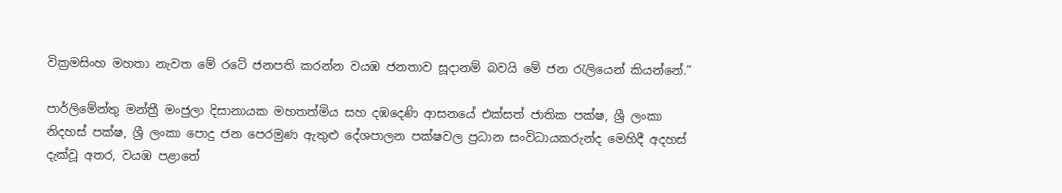වික්‍රමසිංහ මහතා නැවත මේ රටේ ජනපති කරන්න වයඹ ජනතාව සූදානම් බවයි මේ ජන රැලියෙන් කියන්නේ.”

පාර්ලිමේන්තු මන්ත්‍රී මංජුලා දිසානායක මහතත්මිය සහ දඹදෙණි ආසනයේ එක්සත් ජාතික පක්ෂ, ශ්‍රී ලංකා නිදහස් පක්ෂ, ශ්‍රී ලංකා පොදු ජන පෙරමුණ ඇතුළු දේශපාලන පක්ෂවල ප්‍රධාන සංවිධායකරුන්ද මෙහිදී අදහස් දැක්වූ අතර, වයඹ පළාතේ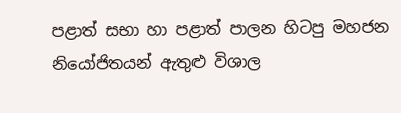පළාත් සභා හා පළාත් පාලන හිටපු මහජන නියෝජිතයන් ඇතුළු විශාල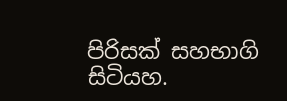පිරිසක් සහභාගි සිටියහ.